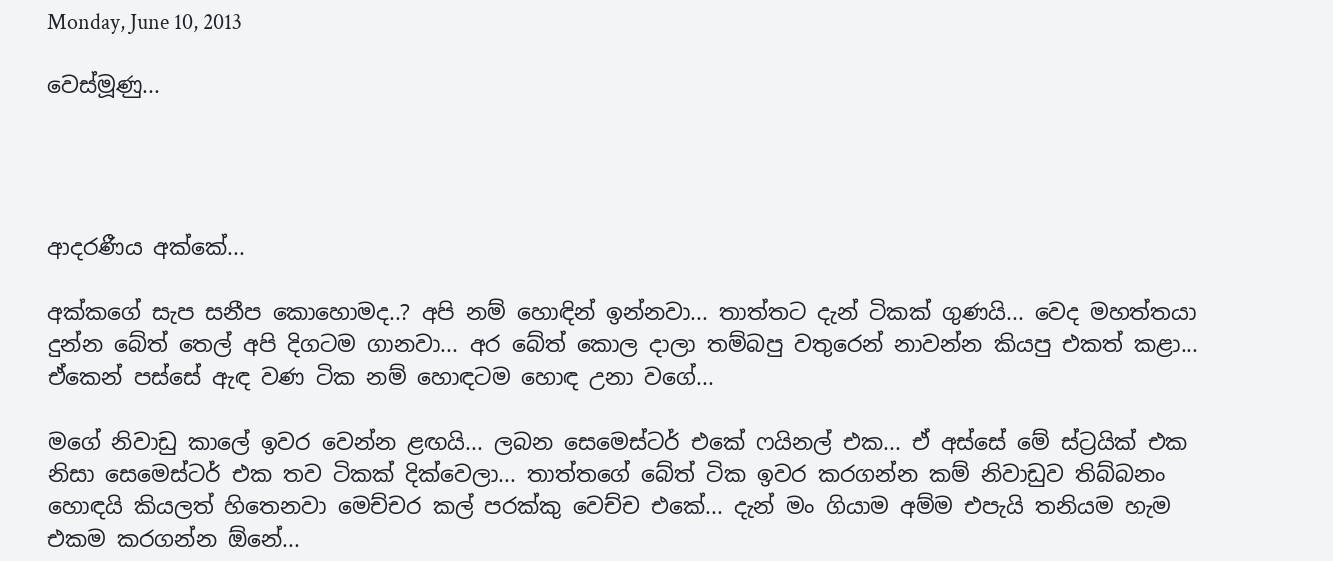Monday, June 10, 2013

වෙස්මූණු...




ආදරණීය අක්කේ...

අක්කගේ සැප සනීප කොහොමද..? අපි නම් හොඳින් ඉන්නවා... තාත්තට දැන් ටිකක් ගුණයි... වෙද මහත්තයා දුන්න බේත් තෙල් අපි දිගටම ගානවා... අර බේත් කොල දාලා තම්බපු වතුරෙන් නාවන්න කියපු එකත් කළා... ඒකෙන් පස්සේ ඇඳ වණ ටික නම් හොඳටම හොඳ උනා වගේ...

මගේ නිවාඩු කාලේ ඉවර වෙන්න ළඟයි... ලබන සෙමෙස්ටර් එකේ ෆයිනල් එක... ඒ අස්සේ මේ ස්ට්‍රයික් එක නිසා සෙමෙස්ටර් එක තව ටිකක් දික්වෙලා... තාත්තගේ බේත් ටික ඉවර කරගන්න කම් නිවාඩුව තිබ්බනං හොඳයි කියලත් හිතෙනවා මෙච්චර කල් පරක්කු වෙච්ච එකේ... දැන් මං ගියාම අම්ම එපැයි තනියම හැම එකම කරගන්න ඕනේ...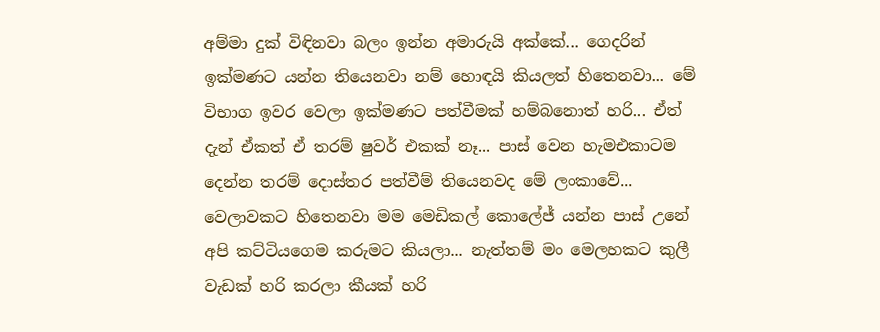අම්මා දුක් විඳිනවා බලං ඉන්න අමාරුයි අක්කේ... ගෙදරින් ඉක්මණට යන්න තියෙනවා නම් හොඳයි කියලත් හිතෙනවා... මේ විභාග ඉවර වෙලා ඉක්මණට පත්වීමක් හම්බනොත් හරි... ඒත් දැන් ඒකත් ඒ තරම් ෂුවර් එකක් නෑ... පාස් වෙන හැමඑකාටම දෙන්න තරම් දොස්තර පත්වීම් තියෙනවද මේ ලංකාවේ... වෙලාවකට හිතෙනවා මම මෙඩිකල් කොලේජ් යන්න පාස් උනේ අපි කට්ටියගෙම කරුමට කියලා... නැත්තම් මං මෙලහකට කුලී වැඩක් හරි කරලා කීයක් හරි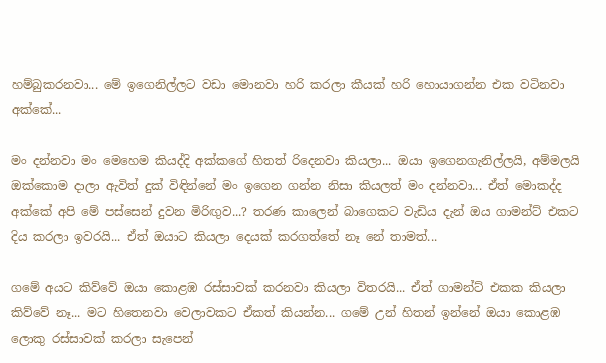හම්බුකරනවා... මේ ඉගෙනිල්ලට වඩා මොනවා හරි කරලා කීයක් හරි හොයාගන්න එක වටිනවා අක්කේ...

මං දන්නවා මං මෙහෙම කියද්දි අක්කගේ හිතත් රිදෙනවා කියලා... ඔයා ඉගෙනගැනිල්ලයි, අම්මලයි ඔක්කොම දාලා ඇවිත් දුක් විඳින්නේ මං ඉගෙන ගන්න නිසා කියලත් මං දන්නවා... ඒත් මොකද්ද අක්කේ අපි මේ පස්සෙන් දුවන මිරිඟුව...? තරණ කාලෙන් බාගෙකට වැඩිය දැන් ඔය ගාමන්ට් එකට දිය කරලා ඉවරයි... ඒත් ඔයාට කියලා දෙයක් කරගත්තේ නෑ නේ තාමත්...

ගමේ අයට කිව්වේ ඔයා කොළඹ රස්සාවක් කරනවා කියලා විතරයි... ඒත් ගාමන්ට් එකක කියලා කිව්වේ නෑ... මට හිතෙනවා වෙලාවකට ඒකත් කියන්න... ගමේ උන් හිතන් ඉන්නේ ඔයා කොළඹ ලොකු රස්සාවක් කරලා සැපෙන්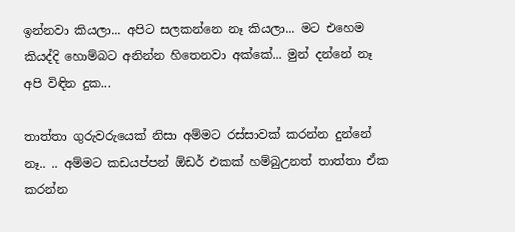ඉන්නවා කියලා... අපිට සලකන්නෙ නෑ කියලා... මට එහෙම කියද්දි හොම්බට අනින්න හිතෙනවා අක්කේ... මුන් දන්නේ නෑ අපි විඳින දුක...

තාත්තා ගුරුවරුයෙක් නිසා අම්මට රස්සාවක් කරන්න දුන්නේ නෑ.. .. අම්මට කඩයප්පන් ඕඩර් එකක් හම්බුඋනත් තාත්තා ඒක කරන්න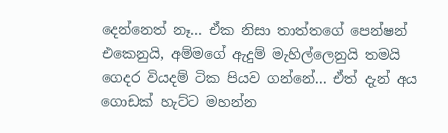දෙන්නෙත් නෑ... ඒක නිසා තාත්තගේ පෙන්ෂන් එකෙනුයි, අම්මගේ ඇදුම් මැහිල්ලෙනුයි තමයි ගෙදර වියදම් ටික පියව ගන්නේ... ඒත් දැන් අය ගොඩක් හැට්ට මහන්න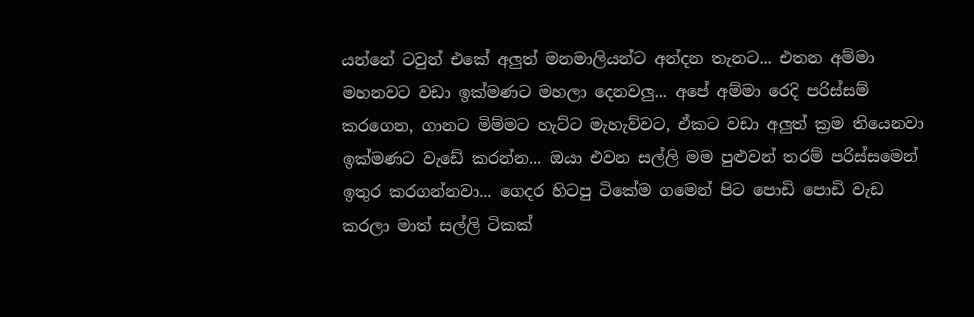යන්නේ ටවුන් එකේ අලුත් මනමාලියන්ට අන්දන තැනට... එතන අම්මා මහනවට වඩා ඉක්මණට මහලා දෙනවලු... අපේ අම්මා රෙදි පරිස්සම් කරගෙන, ගානට මිම්මට හැට්ට මැහැව්වට, ඒකට වඩා අලුත් ක්‍රම තියෙනවා ඉක්මණට වැඩේ කරන්න... ඔයා එවන සල්ලි මම පුළුවන් තරම් පරිස්සමෙන් ඉතුර කරගන්නවා... ගෙදර හිටපු ටිකේම ගමෙන් පිට පොඩි පොඩි වැඩ කරලා මාත් සල්ලි ටිකක්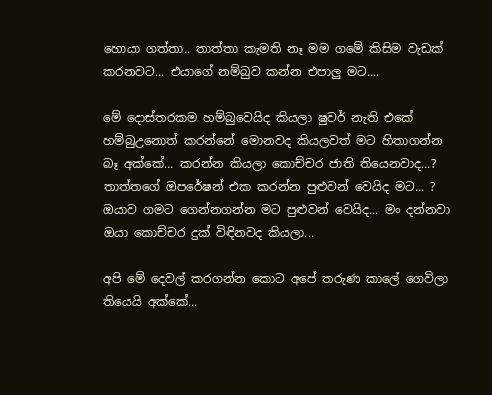හොයා ගත්තා.. තාත්තා කැමති නෑ මම ගමේ කිසිම වැඩක් කරනවට... එයාගේ නම්බුව කන්න එපාලු මට....

මේ දොස්තරකම හම්බුවෙයිද කියලා ෂුවර් නැති එකේ හම්බුඋනොත් කරන්නේ මොනවද කියලවත් මට හිතාගන්න බෑ අක්කේ... කරන්න කියලා කොච්චර ජාති තියෙනවාද...? තාත්තගේ ඔපරේෂන් එක කරන්න පුළුවන් වෙයිද මට... ? ඔයාව ගමට ගෙන්නගන්න මට පුළුවන් වෙයිද... මං දන්නවා ඔයා කොච්චර දුක් විඳිනවද කියලා...

අපි මේ දෙවල් කරගන්න කොට අපේ තරුණ කාලේ ගෙවිලා තියෙයි අක්කේ...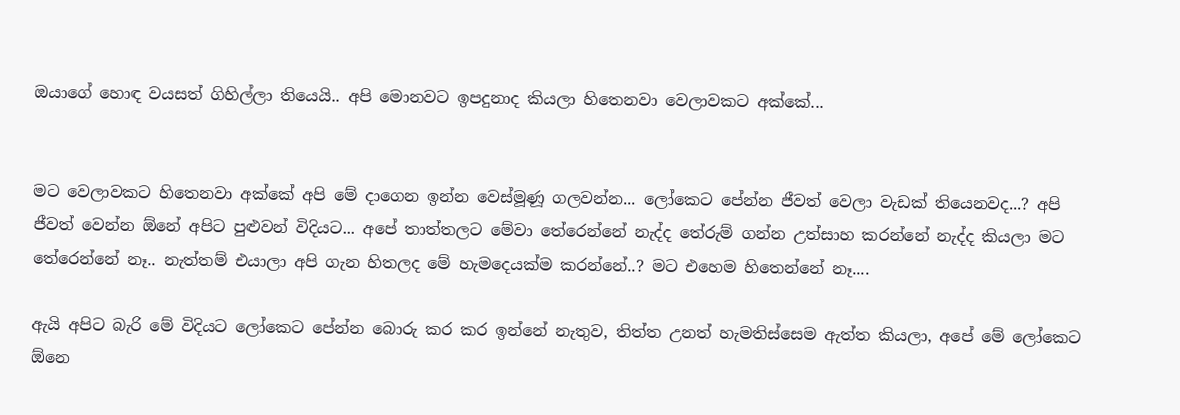ඔයාගේ හොඳ වයසත් ගිහිල්ලා තියෙයි.. අපි මොනවට ඉපදුනාද කියලා හිතෙනවා වෙලාවකට අක්කේ...


මට වෙලාවකට හිතෙනවා අක්කේ අපි මේ දාගෙන ඉන්න වෙස්මූණූ ගලවන්න... ලෝකෙට පේන්න ජීවත් වෙලා වැඩක් තියෙනවද...? අපි ජීවත් වෙන්න ඕනේ අපිට පුළුවන් විදියට... අපේ තාත්තලට මේවා තේරෙන්නේ නැද්ද තේරුම් ගන්න උත්සාහ කරන්නේ නැද්ද කියලා මට තේරෙන්නේ නෑ.. නැත්තම් එයාලා අපි ගැන හිතලද මේ හැමදෙයක්ම කරන්නේ..? මට එහෙම හිතෙන්නේ නෑ....

ඇයි අපිට බැරි මේ විදියට ලෝකෙට පේන්න බොරු කර කර ඉන්නේ නැතුව, තිත්ත උනත් හැමතිස්සෙම ඇත්ත කියලා, අපේ මේ ලෝකෙට ඕනෙ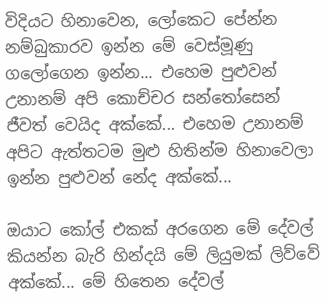විදියට හිනාවෙන, ලෝකෙට පේන්න නම්බුකාරව ඉන්න මේ වෙස්මූණු ගලෝගෙන ඉන්න... එහෙම පුළුවන් උනානම් අපි කොච්චර සන්තෝසෙන් ජීවත් වෙයිද අක්කේ... එහෙම උනානම් අපිට ඇත්තටම මුළු හිතින්ම හිනාවෙලා ඉන්න පුළුවන් නේද අක්කේ...

ඔයාට කෝල් එකක් අරගෙන ‌මේ දේවල් කියන්න බැරි හින්දයි මේ ලියුමක් ලිව්වේ අක්කේ... මේ හිතෙන දේවල්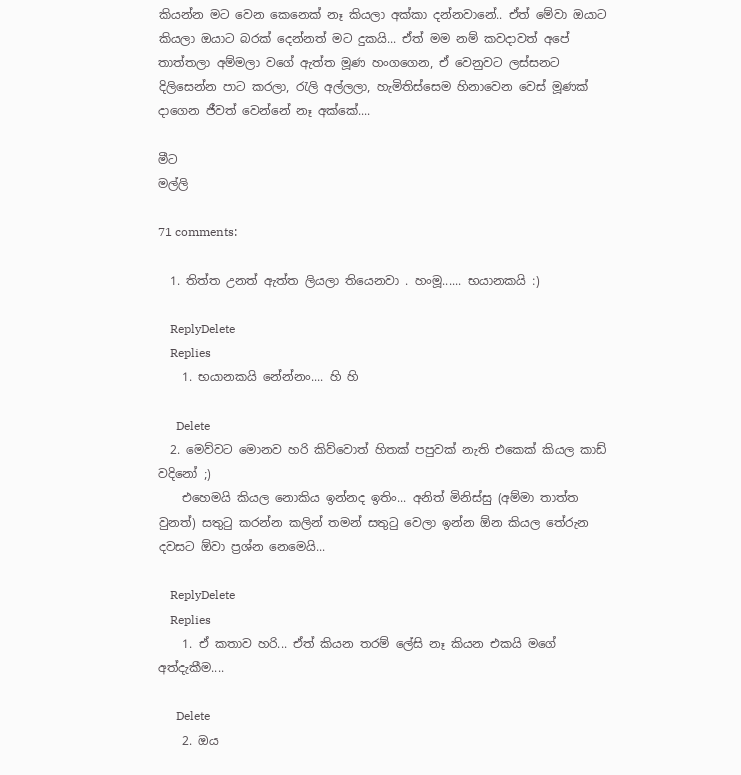කියන්න මට වෙන කෙනෙක් නෑ කියලා අක්කා දන්නවානේ.. ඒත් මේවා ඔයාට කියලා ඔයාට බරක් දෙන්නත් මට දුකයි... ඒත් මම නම් කවදාවත් අපේ තාත්තලා අම්මලා වගේ ඇත්ත මූණ හංගගෙන, ඒ වෙනුවට ලස්සනට දිලිසෙන්න පාට කරලා, රැලි අල්ලලා, හැමිතිස්සෙම හිනාවෙන වෙස් මූණක් දාගෙන ජීවත් වෙන්නේ නෑ අක්කේ....

මීට
මල්ලි

71 comments:

  1. තිත්ත උනත් ඇත්ත ලියලා තියෙනවා . හංමූ...... භයානකයි :)

    ReplyDelete
    Replies
    1. භයානකයි නේන්නං.... හි හි

      Delete
  2. මෙව්වට මොනව හරි කිව්වොත් හිතක් පපුවක් නැති එකෙක් කියල කාඩ් වදිනෝ ;)
    එහෙමයි කියල නොකිය ඉන්නද ඉතිං... අනිත් මිනිස්සු (අම්මා තාත්ත වුනත්) සතුටු කරන්න කලින් තමන් සතුටු වෙලා ඉන්න ඕන කියල තේරුන දවසට ඕවා ප්‍රශ්න නෙමෙයි...

    ReplyDelete
    Replies
    1. ඒ කතාව හරි... ඒත් කියන තරම් ලේසි නෑ කියන එකයි මගේ අත්දැකීම....

      Delete
    2. ඔය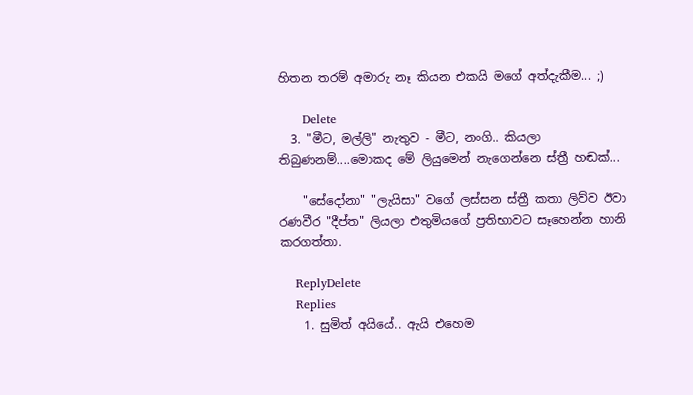හිතන තරම් අමාරු නෑ කියන එකයි මගේ අත්දැකීම... ;)

      Delete
  3. "මීට, මල්ලි" නැතුව - මීට, නංගි.. කියලා තිබුණනම්....මොකද මේ ලියුමෙන් නැගෙන්නෙ ස්ත්‍රී හඬක්...

    "සේදෝනා" "ලැයිසා" වගේ ලස්සන ස්ත්‍රී කතා ලිව්ව ඊවා රණවීර "දීප්ත" ලියලා එතුමියගේ ප්‍රතිභාවට සෑහෙන්න හානි කරගත්තා.

    ReplyDelete
    Replies
    1. සුමිත් අයියේ.. ඇයි එහෙම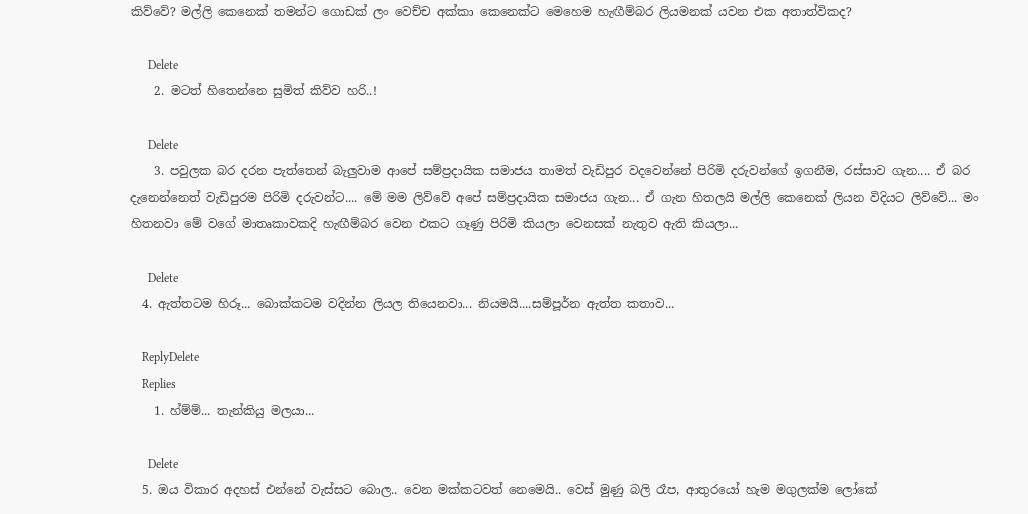කිව්වේ? මල්ලි කෙනෙක් තමන්ට ගොඩක් ලං වෙච්ච අක්කා කෙනෙක්ට මෙහෙම හැඟීම්බර ලියමනක් යවන එක අතාත්විකද?

      Delete
    2. මටත් හිතෙන්නෙ සුමිත් කිව්ව හරි..!

      Delete
    3. පවුලක බර දරන පැත්තෙන් බැලුවාම ආපේ සම්ප්‍රදායික සමාජය තාමත් වැඩිපුර වදවෙන්නේ පිරිමි දරුවන්ගේ ඉගනීම, රස්සාව ගැන.... ඒ බර දැනෙන්නෙත් වැඩිපුරම පිරිමි දරුවන්ට.... මේ මම ලිව්වේ අපේ සම්ප්‍රදායික සමාජය ගැන... ඒ ගැන හිතලයි මල්ලි කෙනෙක් ලියන විදියට ලිව්වේ... මං හිතනවා ‌මේ වගේ මාතෘකාවකදි හැඟීම්බර වෙන එකට ගෑණු පිරිමි කියලා වෙනසක් නැතුව ඇති කියලා...

      Delete
  4. ඇත්තටම හිරූ... බොක්කටම වදින්න ලියල තියෙනවා... නියමයි....සම්පූර්න ඇත්ත කතාව...

    ReplyDelete
    Replies
    1. හ්ම්ම්... තැන්කියු මලයා...

      Delete
  5. ඔය විකාර අදහස් එන්නේ වැස්සට බොල.. වෙන මක්කටවත් නෙමෙයි.. වෙස් මුණු බලි රෑප, ආතුරයෝ හැම මගුලක්ම ලෝකේ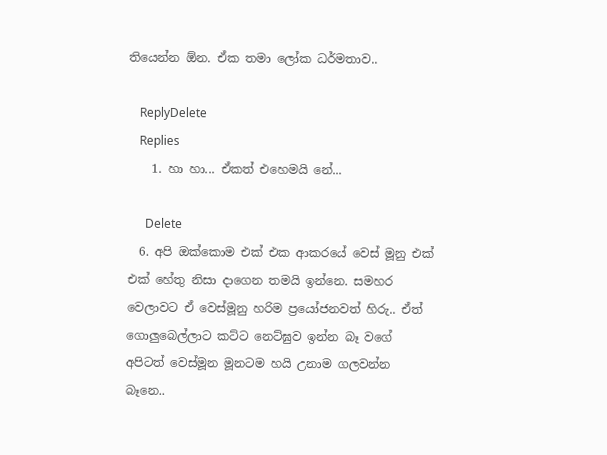තියෙන්න ඕන. ඒක තමා ලෝක ධර්මතාව..

    ReplyDelete
    Replies
    1. හා හා... ඒකත් එහෙමයි නේ...

      Delete
  6. අපි ඔක්කොම එක් එක ආකරයේ වෙස් මූනු එක් එක් හේතු නිසා දාගෙන තමයි ඉන්නෙ. සමහර වෙලාවට ඒ වෙස්මූනු හරිම ප්‍රයෝජනවත් හිරු.. ඒත් ගොලුබෙල්ලාට කට්ට නෙට්ඝුව ඉන්න බෑ වගේ අපිටත් වෙස්මූන මූනටම හයි උනාම ගලවන්න බෑනෙ..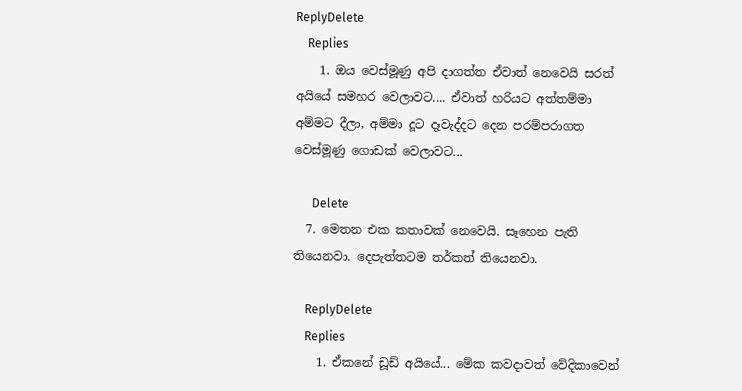ReplyDelete
    Replies
    1. ඔය වෙස්මූණු අපි දාගත්ත ඒවාත් නෙවෙයි සරත් අයියේ සමහර වෙලාවට.... ඒවාත් හරියට අත්තම්මා අම්මට දීලා, අම්මා දූට දෑවැද්දට දෙන පරම්පරාගත වෙස්මූණු ගොඩක් වෙලාවට...

      Delete
  7. මෙතන එක කතාවක් නෙවෙයි. සෑහෙන පැති තියෙනවා. දෙපැත්තටම තර්කත් තියෙනවා.

    ReplyDelete
    Replies
    1. ඒකනේ ඩූඩ් අයියේ... මේක කවදාවත් වේදිකාවෙන්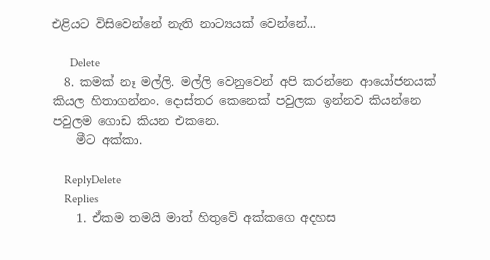එළියට විසිවෙන්නේ නැති නාට්‍යයක් වෙන්නේ...

      Delete
  8. කමක් නෑ මල්ලි. මල්ලි වෙනුවෙන් අපි කරන්නෙ ආයෝජනයක් කියල හිතාගන්නං. දොස්තර කෙනෙක් පවුලක ඉන්නව කියන්නෙ පවුලම ගොඩ කියන එකනෙ.
    මීට අක්කා.

    ReplyDelete
    Replies
    1. ඒකම තමයි මාත් හිතුවේ අක්කගෙ අදහස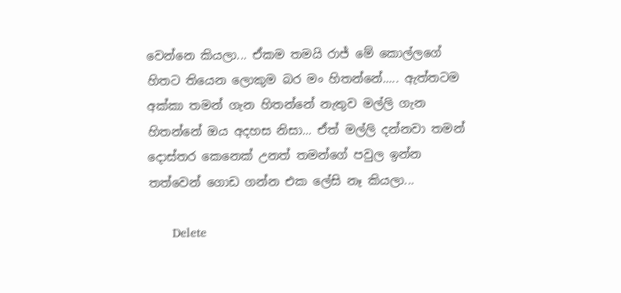වෙන්නෙ කියලා... ඒකම තමයි රාජ් මේ කොල්ලගේ හිතට තියෙන ලොකුම බර මං හිතන්නේ..... ඇත්තටම අක්කා තමන් ගැන හිතන්නේ නැතුව මල්ලි ගැන හිතන්නේ ඔය අදහස නිසා... ඒත් මල්ලි දන්නවා තමන් දොස්තර කෙනෙක් උනත් තමන්ගේ පවුල ඉන්න තත්වෙන් ගොඩ ගන්න එක ලේසි නෑ කියලා...

      Delete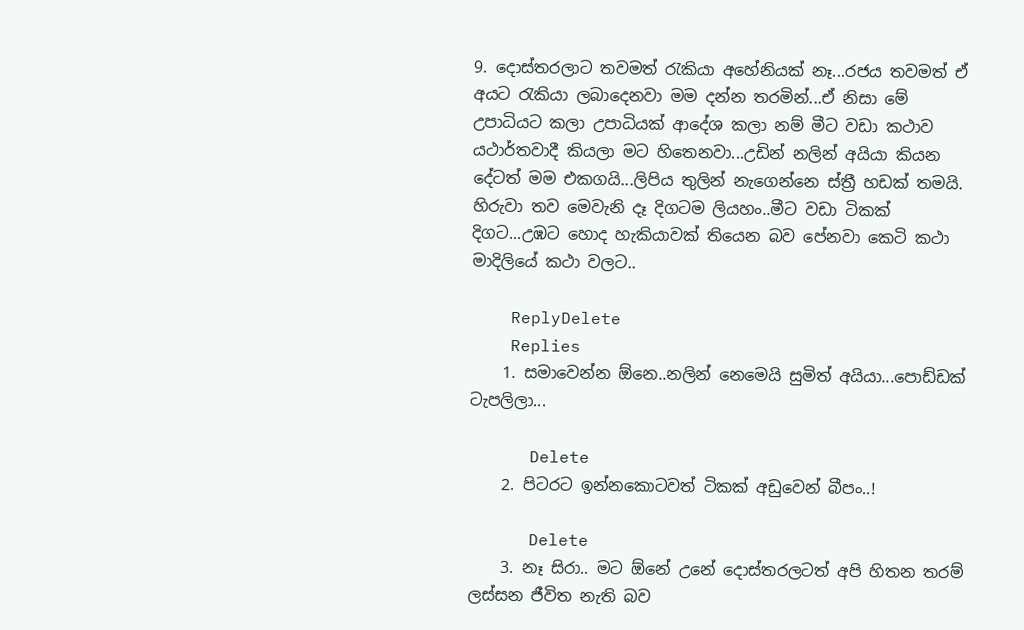9. දොස්තරලාට තවමත් රැකියා අහේනියක් නෑ...රජය තවමත් ඒ අයට රැකියා ලබාදෙනවා මම දන්න තරමින්...ඒ නිසා මේ උපාධියට කලා උපාධියක් ආදේශ කලා නම් මීට වඩා කථාව යථාර්තවාදී කියලා මට හිතෙනවා...උඩින් නලින් අයියා කියන දේටත් මම එකගයි...ලිපිය තුලින් නැගෙන්නෙ ස්ත්‍රී හඩක් තමයි. හිරුවා තව මෙවැනි දෑ දිගටම ලියහං..මීට වඩා ටිකක් දිගට...උඹට හොද හැකියාවක් තියෙන බව පේනවා කෙටි කථා මාදිලියේ කථා වලට..

    ReplyDelete
    Replies
    1. සමාවෙන්න ඕනෙ..නලින් නෙමෙයි සුමිත් අයියා...පොඩ්ඩක් ටැපලිලා...

      Delete
    2. පිටරට ඉන්නකොටවත් ටිකක් අඩුවෙන් බීපං..!

      Delete
    3. නෑ සිරා.. මට ඕනේ උනේ දොස්තරලටත් අපි හිතන තරම් ලස්සන ජීවිත නැති බව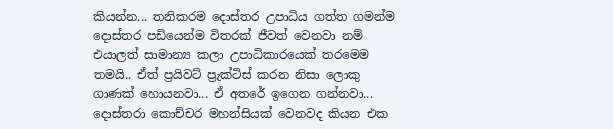කියන්න... තනිකරම දොස්තර උපාධිය ගත්ත ගමන්ම දොස්තර පඩියෙන්ම විතරක් ජීවත් වෙනවා නම් එයාලත් සාමාන්‍ය කලා උපාධිකාරයෙක් තරමෙම තමයි.. ඒත් ප්‍රයිවට් ප්‍රැක්ටිස් කරන නිසා ලොකු ගාණක් හොයනවා... ඒ අතරේ ඉගෙන ගන්නවා... දොස්තරා කොච්චර මහන්සියක් වෙනවද කියන එක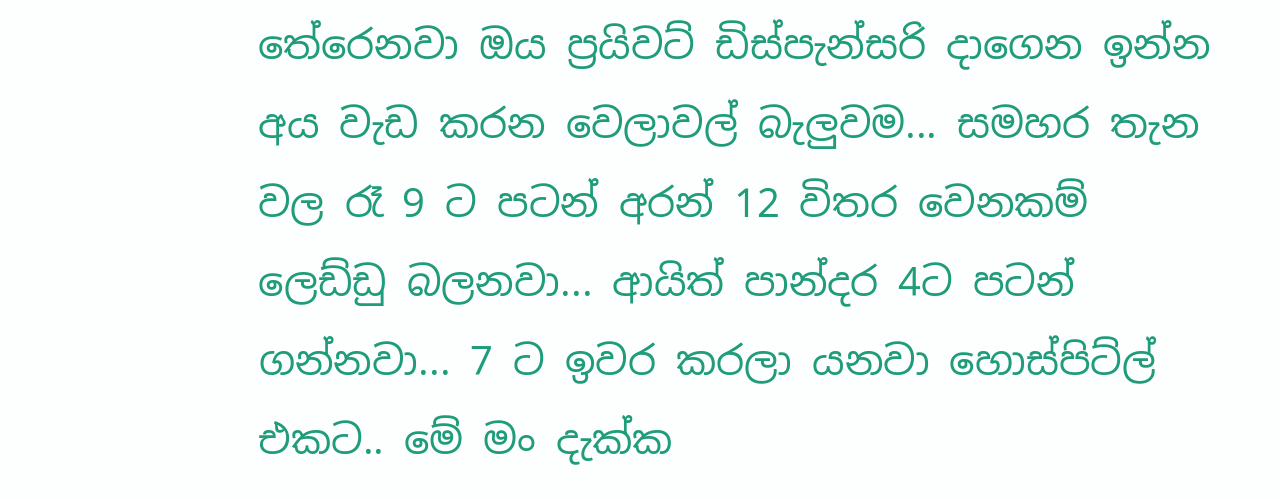තේරෙනවා ඔය ප්‍රයිවට් ඩිස්පැන්සරි දාගෙන ඉන්න අය වැඩ කරන වෙලාවල් බැලුවම... සමහර තැන වල රෑ 9 ට පටන් අරන් 12 විතර වෙනකම් ලෙඩ්ඩු බලනවා... ආයිත් පාන්දර 4ට පටන් ගන්නවා... 7 ට ඉවර කරලා යනවා හොස්පිට්ල් එකට.. මේ මං දැක්ක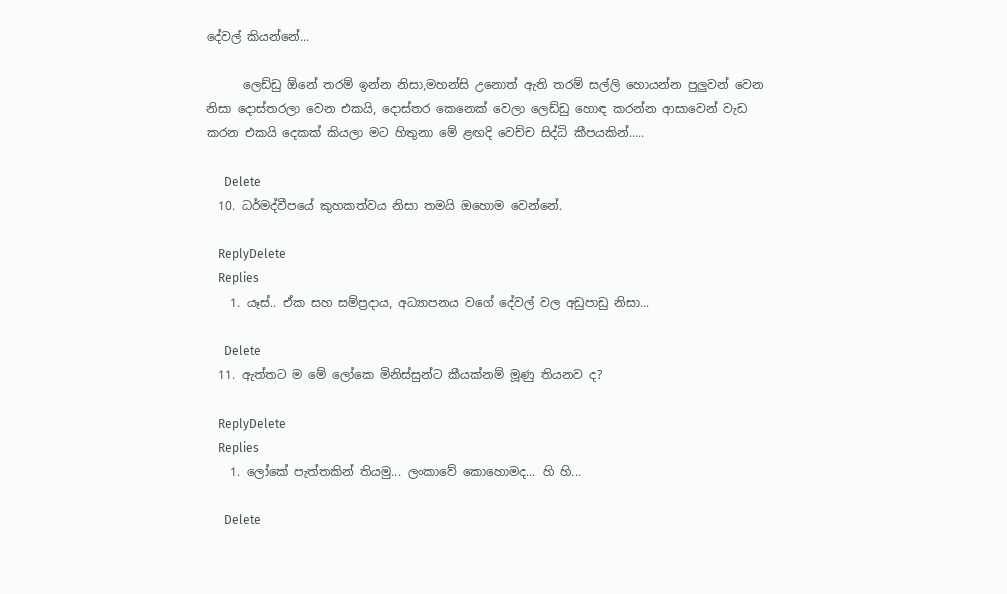දේවල් කියන්නේ...

      ලෙඩ්ඩු ඕනේ තරම් ඉන්න නිසා,මහන්සි උනොත් ඇති තරම් සල්ලි හොයන්න පුලුවන් වෙන නිසා දොස්තරලා වෙන එකයි, දොස්තර කෙනෙක් වෙලා ලෙඩ්ඩු හොඳ කරන්න ආසාවෙන් වැඩ කරන එකයි දෙකක් කියලා මට හිතුනා මේ ළඟදි වෙච්ච සිද්ධි කීපයකින්.....

      Delete
  10. ධර්මද්වීපයේ කුහකත්වය නිසා තමයි ඔහොම වෙන්නේ.

    ReplyDelete
    Replies
    1. යෑස්.. ඒක සහ සම්ප්‍රදාය, අධ්‍යාපනය වගේ දේවල් වල අඩුපාඩු නිසා...

      Delete
  11. ඇත්තට ම මේ ලෝකෙ මිනිස්සුන්ට කීයක්නම් මූණු තියනව ද?

    ReplyDelete
    Replies
    1. ලෝකේ පැත්තකින් තියමු... ලංකාවේ කොහොමද... හි හි...

      Delete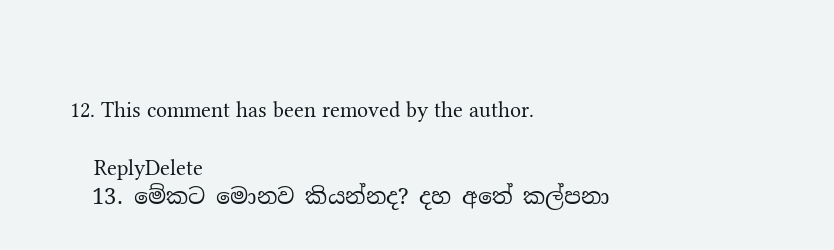12. This comment has been removed by the author.

    ReplyDelete
  13. මේකට මොනව කියන්නද? දහ අතේ කල්පනා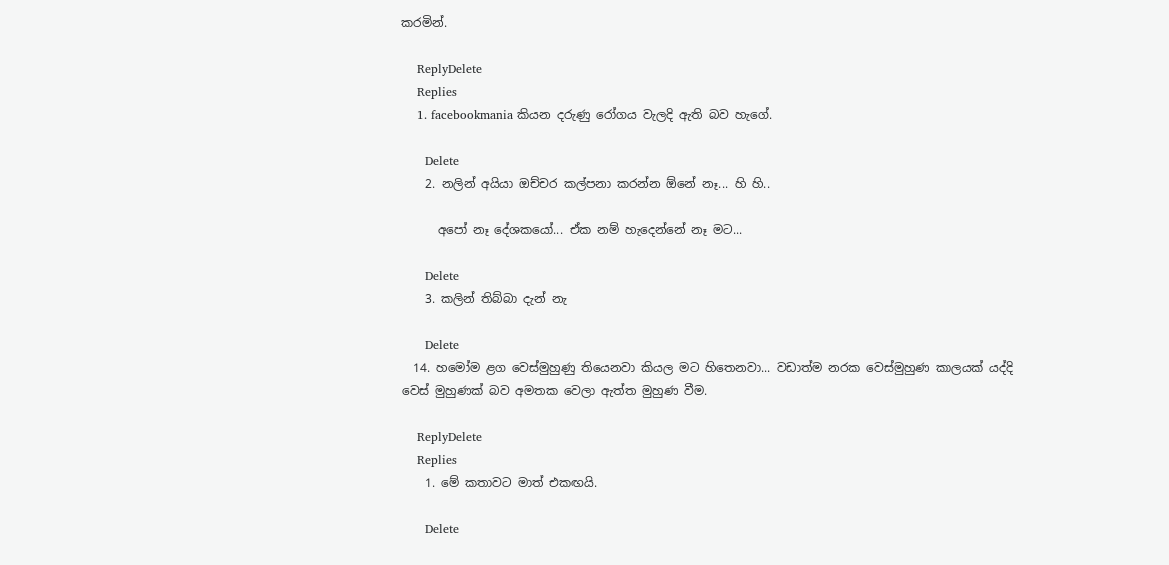කරමින්.

    ReplyDelete
    Replies
    1. facebookmania කියන දරුණු රෝගය වැලදි ඇති බව හැගේ.

      Delete
    2. නලින් අයියා ඔච්චර කල්පනා කරන්න ඕනේ නෑ... හි හි..

      අපෝ නෑ දේශකයෝ... ඒක නම් හැදෙන්නේ නෑ මට...

      Delete
    3. කලින් තිබ්බා දැන් නැ

      Delete
  14. හමෝම ළග වෙස්මුහුණු තියෙනවා කියල මට හිතෙනවා... වඩාත්ම නරක වෙස්මුහුණ කාලයක් යද්දි වෙස් මුහුණක් බව අමතක වෙලා ඇත්ත මුහුණ වීම.

    ReplyDelete
    Replies
    1. මේ කතාවට මාත් එකඟයි.

      Delete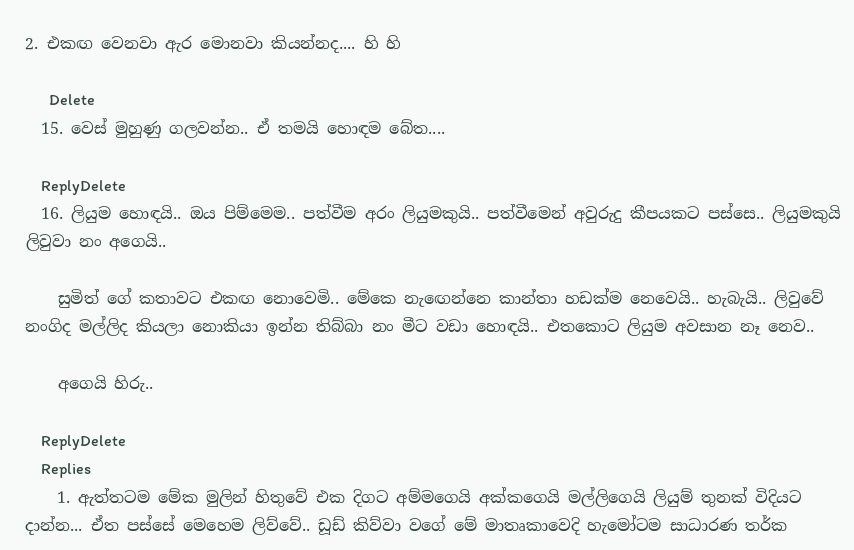2. එකඟ වෙනවා ඇර මොනවා කියන්නද.... හි හි

      Delete
  15. වෙස් මුහුණු ගලවන්න.. ඒ තමයි හොඳම බේත....

    ReplyDelete
  16. ලියුම හොඳයි.. ඔය පිම්මෙම.. පත්වීම අරං ලියුමකුයි.. පත්වීමෙන් අවුරුදු කීපයකට පස්සෙ.. ලියුමකුයි ලිවුවා නං අගෙයි..

    සුමිත් ගේ කතාවට එකඟ නොවෙමි.. මේකෙ නැඟෙන්නෙ කාන්තා හඩක්ම නෙවෙයි.. හැබැයි.. ලිවුවේ නංගිද මල්ලිද කියලා නොකියා ඉන්න තිබ්බා නං මීට වඩා හොඳයි.. එතකොට ලියුම අවසාන නෑ නෙව..

    අගෙයි හිරු..

    ReplyDelete
    Replies
    1. ඇත්තටම මේක මුලින් හිතුවේ එක දිගට අම්මගෙයි අක්කගෙයි මල්ලිගෙයි ලියුම් තුනක් විදියට දාන්න... ඒත පස්සේ මෙහෙම ලිව්වේ.. ඩූඩ් කිව්වා වගේ මේ මාතෘකාවෙදි හැමෝටම සාධාරණ තර්ක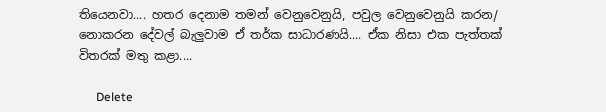තියෙනවා.... හතර දෙනාම තමන් වෙනුවෙනුයි, පවුල වෙනුවෙනුයි කරන/ නොකරන දේවල් බැලුවාම ඒ තර්ක සාධාරණයි.... ඒක නිසා එක පැත්තක් විතරක් මතු කළා....

      Delete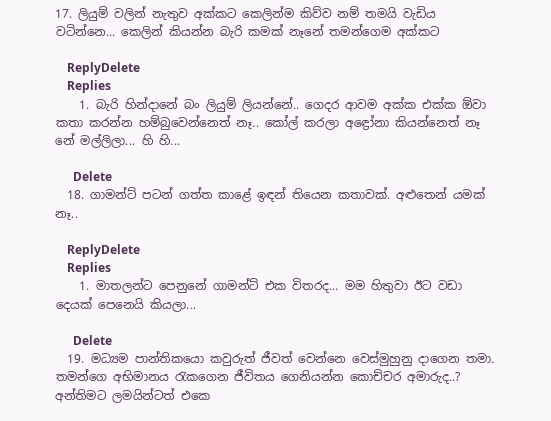17. ලියුම් වලින් නැතුව අක්කට කෙලින්ම කිව්ව නම් තමයි වැඩිය වටින්නෙ... කෙලින් කියන්න බැරි කමක් නෑනේ තමන්ගෙම අක්කට

    ReplyDelete
    Replies
    1. බැරි හින්දානේ බං ලියුම් ලියන්නේ.. ගෙදර ආවම අක්ක එක්ක ඕවා කතා කරන්න හම්බුවෙන්නෙත් නෑ.. කෝල් කරලා අඳ්‍රෝනා කියන්නෙත් නෑ නේ මල්ලිලා... හි හි...

      Delete
  18. ගාමන්ට් පටන් ගත්ත කාළේ ඉඳන් තියෙන කතාවක්. අළුතෙන් යමක් නෑ..

    ReplyDelete
    Replies
    1. මාතලන්ට පෙනුනේ ගාමන්ට් එක විතරද... මම හිතුවා ඊට වඩා දෙයක් පෙනෙයි කියලා...

      Delete
  19. මධ්‍යම පාන්තිකයො කවුරුත් ජීවත් වෙන්නෙ වෙස්මුහුනු දාගෙන තමා. තමන්ගෙ අභිමානය ‍රැකගෙන ජීවිතය ගෙනියන්න කොච්චර අමාරුද..? අන්තිමට ලමයින්ටත් එකෙ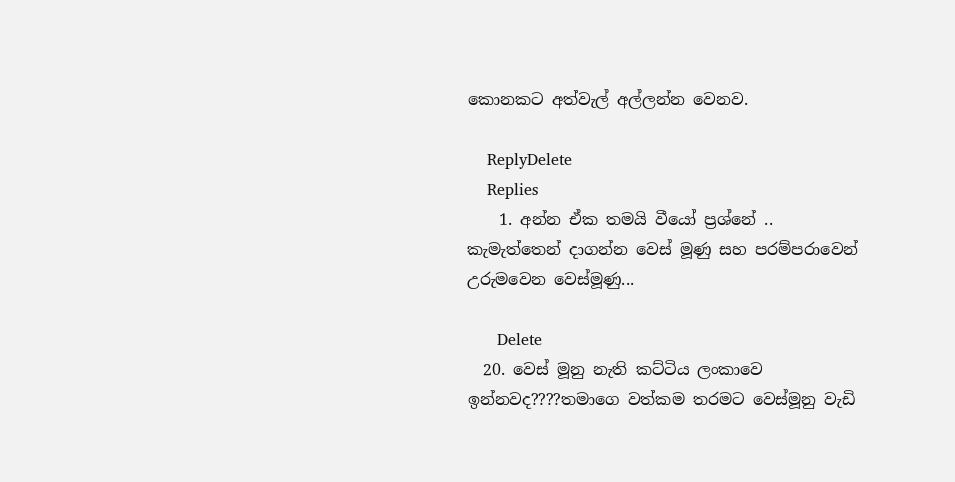කොනකට අත්වැල් අල්ලන්න වෙනව.

    ReplyDelete
    Replies
    1. අන්න ඒක තමයි වීයෝ ප්‍රශ්නේ .. කැමැත්තෙන් දාගන්න වෙස් මූණු සහ පරම්පරාවෙන් උරුමවෙන වෙස්මූණු...

      Delete
  20. වෙස් මූනු නැති කට්ටිය ලංකාවෙ ඉන්නවද????තමාගෙ වත්කම තරමට වෙස්මූනු වැඩි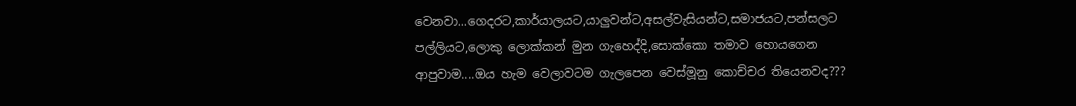වෙනවා...ගෙදරට,කාර්යාලයට,යාලුවන්ට,අසල්වැසියන්ට,සමාජයට,පන්සලට පල්ලියට,ලොකු ලොක්කන් මුන ගැහෙද්දි,සොක්කො තමාව හොයගෙන ආපුවාම....ඔය හැම වෙලාවටම ගැලපෙන වෙස්මූනු කොච්චර තියෙනවද???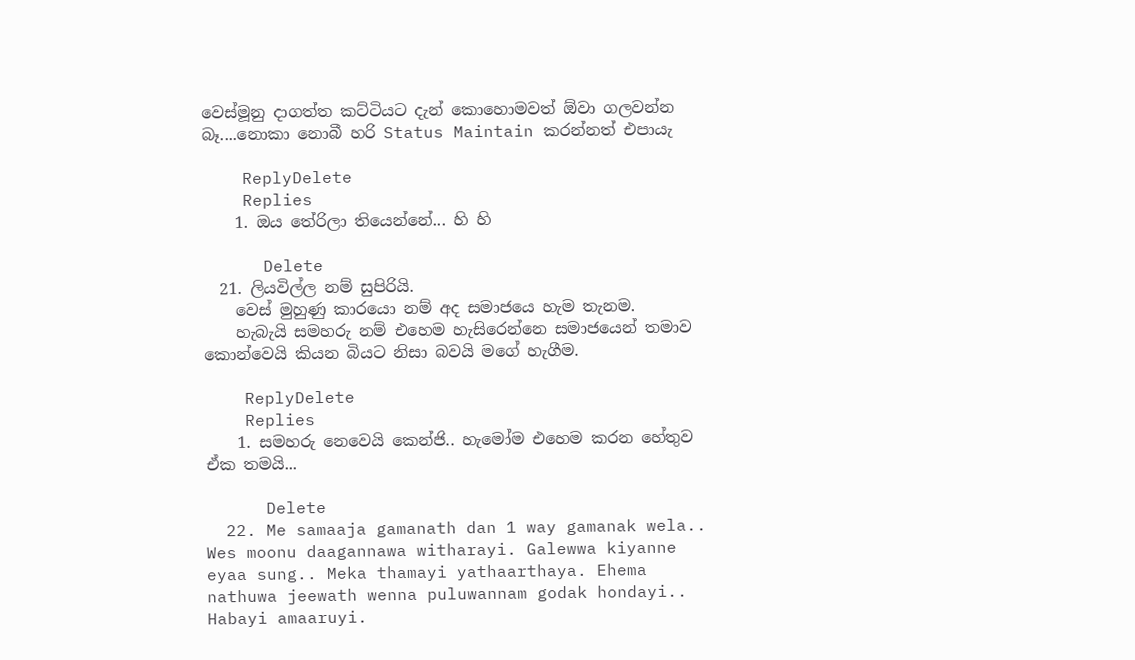වෙස්මූනු දාගත්ත කට්ටියට දැන් කොහොමවත් ඕවා ගලවන්න බෑ....නොකා නොබී හරි Status Maintain කරන්නත් එපායැ

    ReplyDelete
    Replies
    1. ඔය තේරිලා තියෙන්නේ... හි හි

      Delete
  21. ලියවිල්ල නම් සුපිරියි.
    වෙස් මුහුණු කාරයො නම් අද සමාජයෙ හැම තැනම.
    හැබැයි සමහරු නම් එහෙම හැසිරෙන්නෙ සමාජයෙන් තමාව කොන්වෙයි කියන බියට නිසා බවයි මගේ හැගීම.

    ReplyDelete
    Replies
    1. සමහරු නෙවෙයි කෙන්ජි.. හැමෝම එහෙම කරන හේතුව ඒක තමයි...

      Delete
  22. Me samaaja gamanath dan 1 way gamanak wela.. Wes moonu daagannawa witharayi. Galewwa kiyanne eyaa sung.. Meka thamayi yathaarthaya. Ehema nathuwa jeewath wenna puluwannam godak hondayi.. Habayi amaaruyi.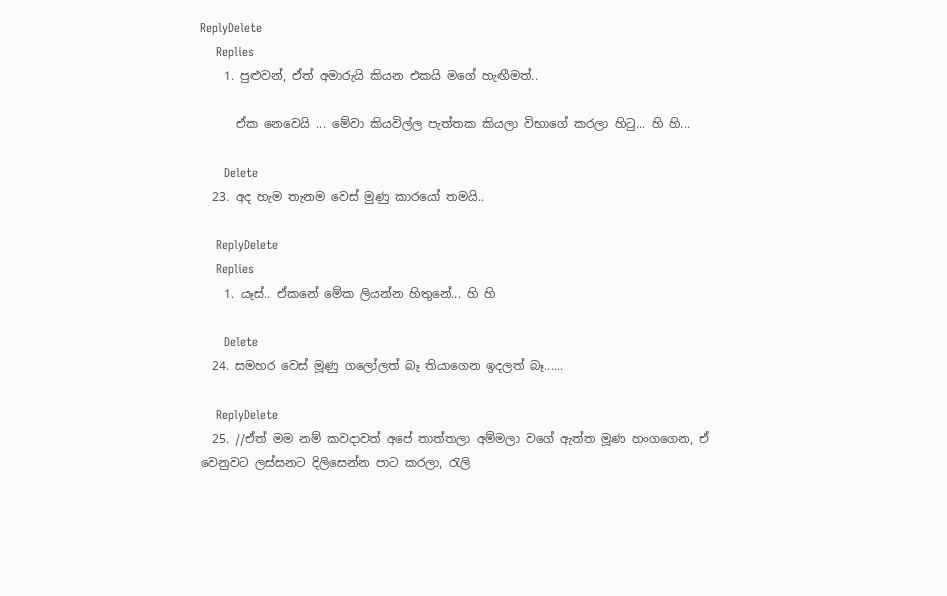ReplyDelete
    Replies
    1. පුළුවන්, ඒත් අමාරුයි කියන එකයි මගේ හැඟීමත්..

      ඒක නෙවෙයි ... මේවා කියවිල්ල පැත්තක කියලා විභාගේ කරලා හිටු... හි හි...

      Delete
  23. අද හැම තැනම වෙස් මුණු කාරයෝ තමයි..

    ReplyDelete
    Replies
    1. යෑස්.. ඒකනේ මේක ලියන්න හිතුනේ... හි හි

      Delete
  24. සමහර වෙස් මූණු ගලෝලත් බෑ තියාගෙන ඉදලත් බෑ......

    ReplyDelete
  25. //ඒත් මම නම් කවදාවත් අපේ තාත්තලා අම්මලා වගේ ඇත්ත මූණ හංගගෙන, ඒ වෙනුවට ලස්සනට දිලිසෙන්න පාට කරලා, රැලි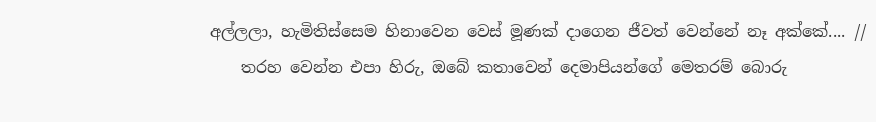අල්ලලා, හැමිතිස්සෙම හිනාවෙන වෙස් මූණක් දාගෙන ජීවත් වෙන්නේ නෑ අක්කේ.... //
    තරහ වෙන්න එපා හිරු, ඔබේ කතාවෙන් දෙමාපියන්ගේ මෙතරම් බොරු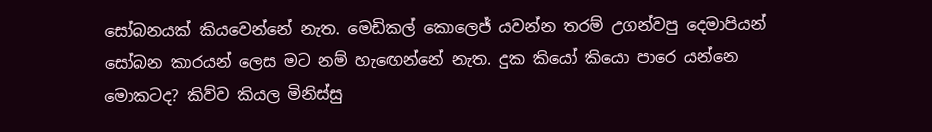සෝබනයක් කියවෙන්නේ නැත. මෙඩිකල් කොලෙජ් යවන්න තරම් උගන්වපු දෙමාපියන් සෝබන කාරයන් ලෙස මට නම් හැඟෙන්නේ නැත. දුක කියෝ කියො පාරෙ යන්නෙ මොකටද? කිව්ව කියල මිනිස්සු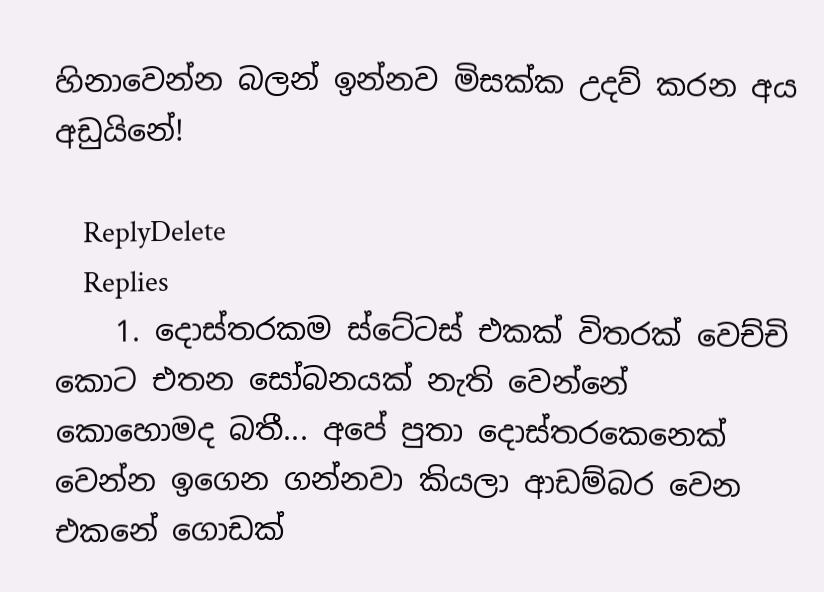හිනාවෙන්න බලන් ඉන්නව මිසක්ක උදව් කරන අය අඩුයිනේ!

    ReplyDelete
    Replies
    1. දොස්තරකම ස්ටේටස් එකක් විතරක් වෙච්චි කොට එතන සෝබනයක් නැති වෙන්නේ කොහොමද බතී... අපේ පුතා දොස්තරකෙනෙක් වෙන්න ඉගෙන ගන්නවා කියලා ආඩම්බර වෙන එකනේ ගොඩක්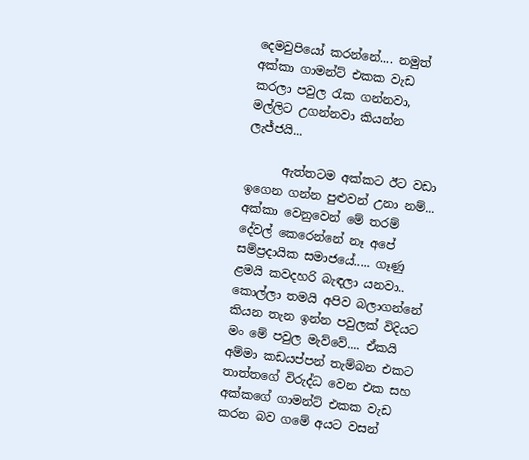දෙමවුපියෝ කරන්නේ.... නමුත් අක්කා ගාමන්ට් එකක වැඩ කරලා පවුල රැක ගන්නවා, මල්ලිට උගන්නවා කියන්න ලැජ්ජයි...

      ඇත්තටම අක්කට ඊට වඩා ඉගෙන ගන්න පුළුවන් උනා නම්... අක්කා වෙනුවෙන් මේ තරම් දේවල් කෙරෙන්නේ නෑ අපේ සම්ප්‍රදායික සමාජයේ..... ගෑණු ළමයි කවදහරි බැඳලා යනවා.. කොල්ලා තමයි අපිව බලාගන්නේ කියන තැන ඉන්න පවුලක් විදියට මං මේ පවුල මැව්වේ.... ඒකයි අම්මා කඩයප්පන් තැම්බන එකට තාත්තගේ විරුද්ධ වෙන එක සහ අක්කගේ ගාමන්ට් එකක වැඩ කරන බව ගමේ අයට වසන්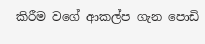කිරීම වගේ ආකල්ප ගැන පොඩි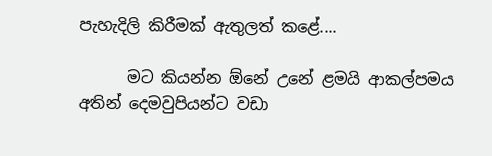පැහැදිලි කිරීමක් ඇතුලත් කළේ....

      මට කියන්න ඕනේ උනේ ළමයි ආකල්පමය අතින් දෙමවුපියන්ට වඩා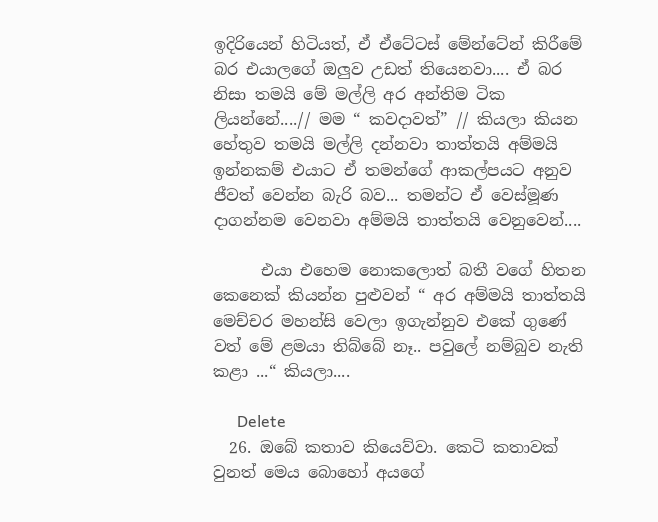ඉදිරියෙන් හිටියත්, ඒ ඒටේටස් මේන්ටේන් කිරීමේ බර එයාලගේ ඔලුව උඩත් තියෙනවා.... ඒ බර නිසා තමයි මේ මල්ලි අර අන්තිම ටික ලියන්නේ....// මම “ කවදාවත්” // කියලා කියන හේතුව තමයි මල්ලි දන්නවා තාත්තයි අම්මයි ඉන්නකම් එයාට ඒ තමන්ගේ ආකල්පයට අනුව ජීවත් වෙන්න බැරි බව... තමන්ට ඒ වෙස්මූණ දාගන්නම වෙනවා අම්මයි තාත්තයි වෙනුවෙන්....

      එයා එහෙම නොකලොත් බතී වගේ හිතන කෙනෙක් කියන්න පුළුවන් “ අර අම්මයි තාත්තයි මෙච්චර මහන්සි වෙලා ඉගැන්නුව එකේ ගුණේ වත් මේ ළමයා තිබ්බේ නෑ.. පවුලේ නම්බුව නැති කළා ...“ කියලා....

      Delete
  26. ඔබේ කතාව කියෙව්වා. කෙටි කතාවක් වුනත් මෙය බොහෝ අයගේ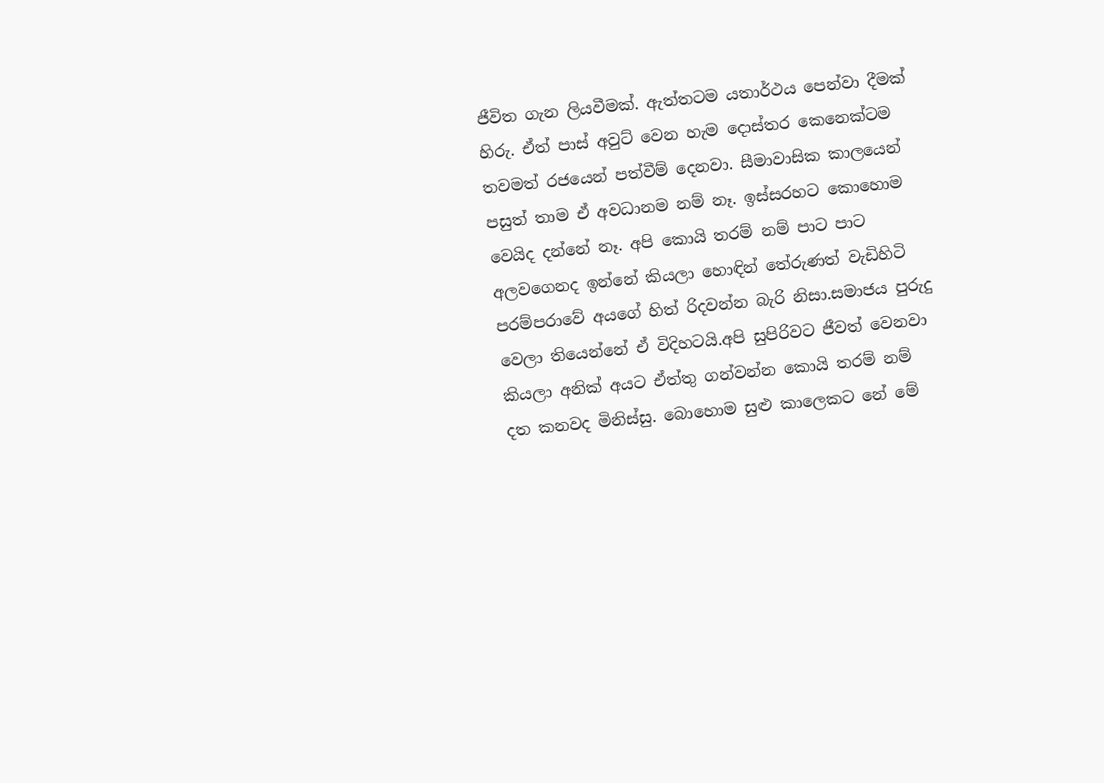ජීවිත ගැන ලියවීමක්. ඇත්තටම යතාර්ථය පෙන්වා දීමක් හිරු. ඒත් පාස් අවුට් වෙන හැම දොස්තර කෙනෙක්ටම තවමත් රජයෙන් පත්වීම් දෙනවා. සීමාවාසික කාලයෙන් පසුත් තාම ඒ අවධානම නම් නෑ. ඉස්සරහට කොහොම වෙයිද දන්නේ නෑ. අපි කොයි තරම් නම් පාට පාට අලවගෙනද ඉන්නේ කියලා හොඳින් තේරුණත් වැඩිහිටි පරම්පරාවේ අයගේ හිත් රිදවන්න බැරි නිසා.සමාජය පුරුදු වෙලා තියෙන්නේ ඒ විදිහටයි.අපි සුපිරිවට ජීවත් වෙනවා කියලා අනික් අයට ඒත්තු ගන්වන්න කොයි තරම් නම් දත කනවද මිනිස්සු. බොහොම සුළු කාලෙකට නේ මේ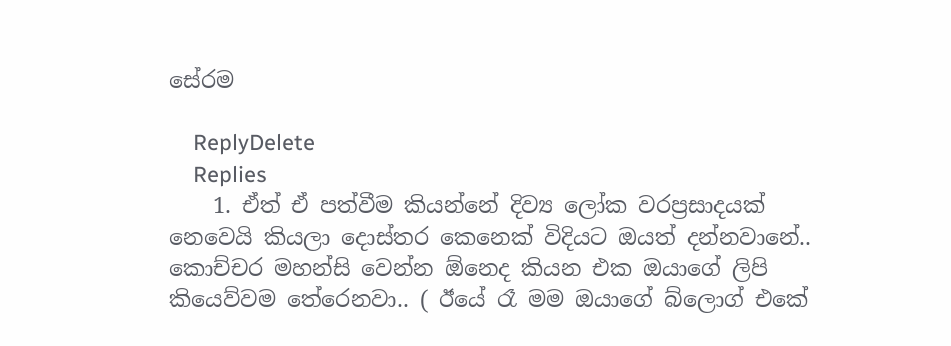සේරම

    ReplyDelete
    Replies
    1. ඒත් ඒ පත්වීම කියන්නේ දිව්‍ය ලෝක වරප්‍රසාදයක් නෙවෙයි කියලා දොස්තර කෙනෙක් විදියට ඔයත් දන්නවානේ.. කොච්චර මහන්සි වෙන්න ඕනෙද කියන එක ඔයාගේ ලිපි කියෙව්වම තේරෙනවා.. ( ඊයේ රෑ මම ඔයාගේ බ්ලොග් එකේ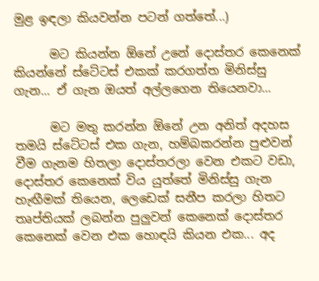මුළ ඉඳලා කියවන්න පටන් ගත්තේ...)

      මට කියන්න ඕනේ උනේ දොස්තර කෙනෙක් කියන්නේ ස්ටේටස් එකක් කරගත්ත මිනිස්සු ගැන... ඒ ගැන ඔයත් අල්ලගෙන තියෙනවා...

      මට මතු කරන්න ඕනේ උන අනිත් අදහස තමයි ස්ටේටස් එක ගැන, හම්බකරන්න පුළුවන් වීම ගැනම හිතලා දොස්තරලා වෙන එකට වඩා, දොස්තර කෙනෙක් විය යුත්තේ මිනිස්සු ගැන හැඟීමක් තියෙන, ලෙඩෙක් සනීප කරලා හිතට තෘප්තියක් ලබන්න පුලුවන් කෙනෙක් දොස්තර කෙනෙක් වෙන එක හොඳයි කියන එක... අද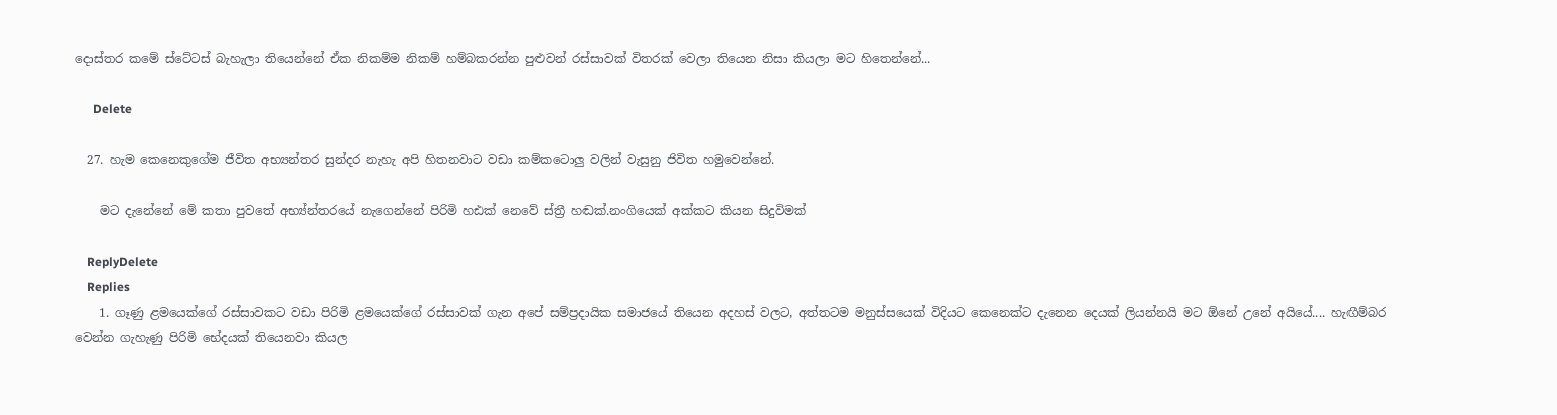දොස්තර කමේ ස්ටේටස් බැහැලා තියෙන්නේ ඒක නිකම්ම නිකම් හම්බකරන්න පුළුවන් රස්සාවක් විතරක් වෙලා තියෙන නිසා කියලා මට හිතෙන්නේ...

      Delete

  27. හැම කෙනෙකුගේම ජීවිත අභ්‍යන්තර සුන්දර නැහැ අපි හිතනවාට වඩා කම්කටොලු වලින් වැසුනු ජිවිත හමුවෙන්නේ.

    මට දැනේනේ මේ කතා පුවතේ අභ්‍ය්න්තරයේ නැගෙන්නේ පිරිමි හඪක් නෙවේ ස්ත්‍රී හඬක්.නංගියෙක් අක්කට කියන සිදුවිමක්

    ReplyDelete
    Replies
    1. ගෑණු ළමයෙක්ගේ රස්සාවකට වඩා පිරිමි ළමයෙක්ගේ රස්සාවක් ගැන අපේ සම්ප්‍රදායික සමාජයේ තියෙන අදහස් වලට, අත්තටම මනුස්සයෙක් විදියට කෙනෙක්ට දැනෙන දෙයක් ලියන්නයි මට ඕනේ උනේ අයියේ.... හැඟීම්බර වෙන්න ගැහැණු පිරිමි භේදයක් තියෙනවා කියල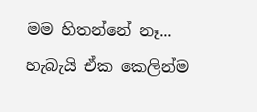මම හිතන්නේ නෑ... හැබැයි ඒක කෙලින්ම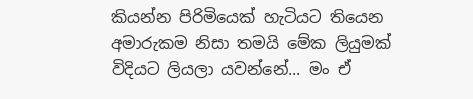කියන්න පිරිමියෙක් හැටියට තියෙන අමාරුකම නිසා තමයි මේක ලියුමක් විදියට ලියලා යවන්නේ... මං ඒ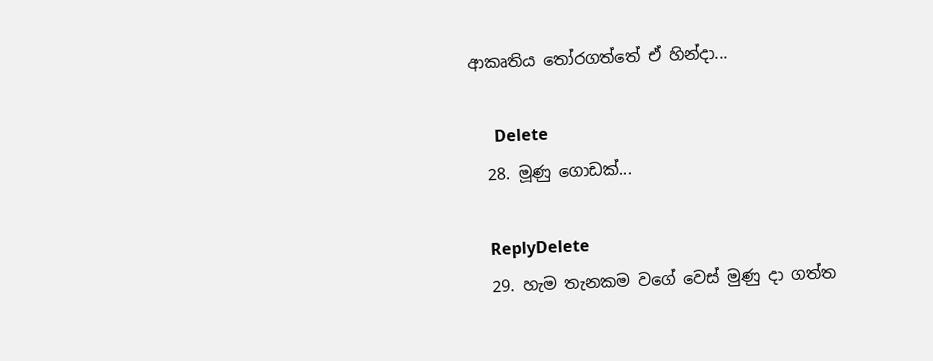ආකෘතිය තෝරගත්තේ ඒ හින්දා...

      Delete
  28. මූණු ගොඩක්...

    ReplyDelete
  29. හැම තැනකම වගේ වෙස් මුණු දා ගත්ත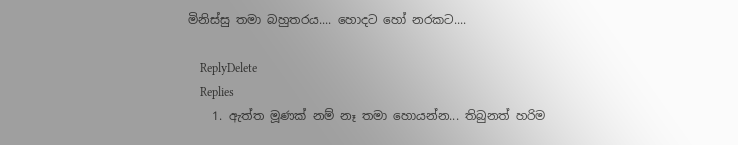මිනිස්සු තමා බහුතරය.... හොදට හෝ නරකට....

    ReplyDelete
    Replies
    1. ඇත්ත මූණක් නම් නෑ තමා හොයන්න... තිබුනත් හරිම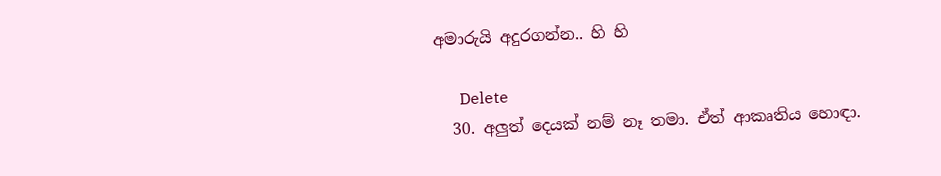අමාරුයි අදුරගන්න.. හි හි

      Delete
  30. අලුත් දෙයක් නම් නෑ තමා. ඒත් ආකෘතිය හොඳා.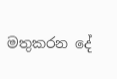මතුකරන දේ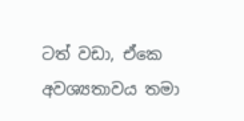ටත් වඩා, ඒකෙ අවශ්‍යතාවය තමා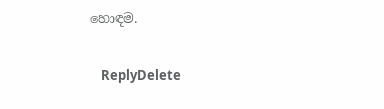හොඳම.

    ReplyDelete